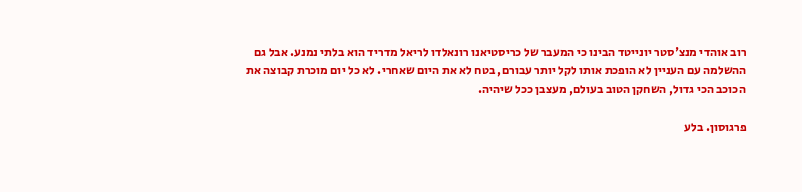רוב אוהדי מנצ'סטר יונייטד הבינו כי המעבר של כריסטיאנו רונאלדו לריאל מדריד הוא בלתי נמנע. אבל גם ההשלמה עם העניין לא הופכת אותו לקל יותר עבורם, בטח לא את היום שאחרי. לא כל יום מוכרת קבוצה את הכוכב הכי גדול, השחקן הטוב בעולם, מעצבן ככל שיהיה.

פרגוסון. בלע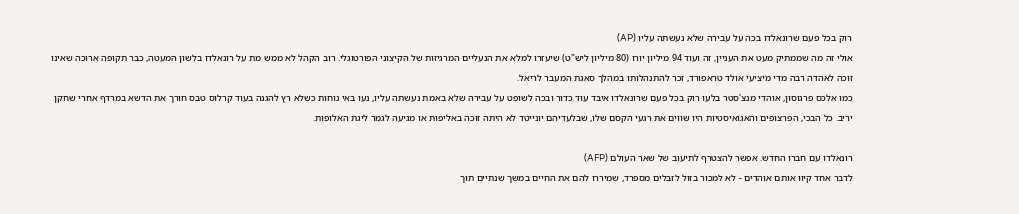רוק בכל פעם שרונאלדו בכה על עבירה שלא נעשתה עליו (AP)
אולי זה מה שממתיק מעט את העניין, זה ועוד 94 מיליון יורו (80 מיליון ליש"ט) שיעזרו למלא את הנעליים המרגיזות של הקיצוני הפורטוגלי. רוב הקהל לא ממש מת על רונאלדו בלשון המעטה, כבר תקופה ארוכה שאינו זוכה לאהדה רבה מדי מיציעי אולד טראפורד, זכר להתנהלותו במהלך סאגת המעבר לריאל.
כמו אלכס פרגוסון, אוהדי מנצ'סטר בלעו רוק בכל פעם שרונאלדו איבד עוד כדור ובכה לשופט על עבירה שלא באמת נעשתה עליו, נעו באי נוחות כשלא רץ להגנה בעוד קרלוס טבס חורך את הדשא במרדף אחרי שחקן יריב. כל הבכי, הפרצופים והאגואיסטיות היו שווים את רגעי הקסם שלו, שבלעדיהם יונייטד לא היתה זוכה באליפות או מגיעה לגמר ליגת האלופות.

רונאלדו עם חברו החדש. אפשר להצטרף לתיעוב של שאר העולם (AFP)
לדבר אחד קיוו אותם אוהדים - לא למכור בזול לזבלים מספרד, שמיררו להם את החיים במשך שנתיים תוך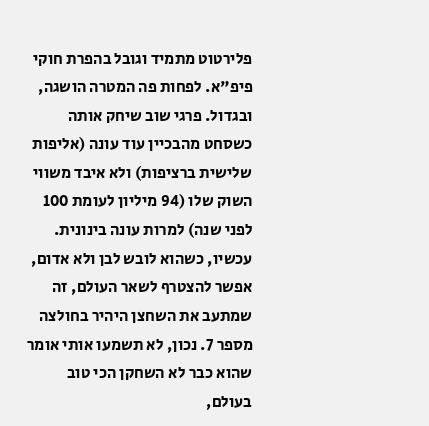פלירטוט מתמיד וגובל בהפרת חוקי פיפ"א. לפחות פה המטרה הושגה, ובגדול. פרגי שוב שיחק אותה כשסחט מהבכיין עוד עונה (אליפות שלישית ברציפות) ולא איבד משווי השוק שלו (94 מיליון לעומת 100 לפני שנה) למרות עונה בינונית.
עכשיו, כשהוא לובש לבן ולא אדום, אפשר להצטרף לשאר העולם, זה שמתעב את השחצן היהיר בחולצה מספר 7. נכון, לא תשמעו אותי אומר שהוא כבר לא השחקן הכי טוב בעולם,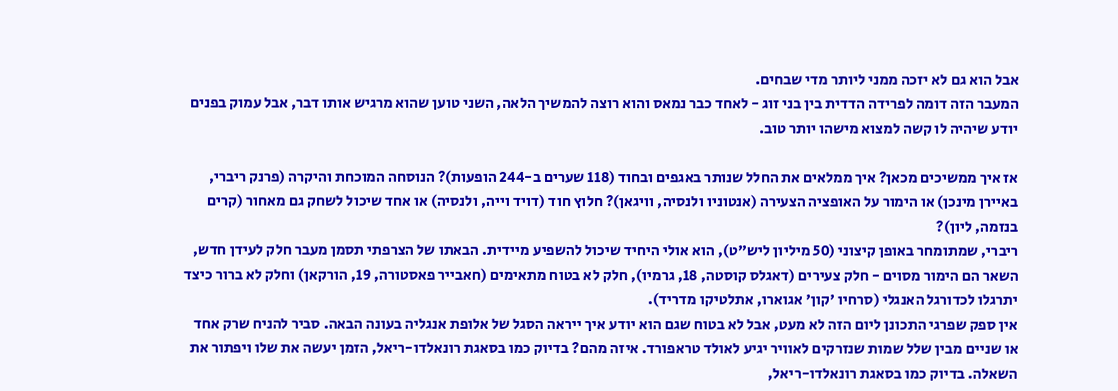אבל הוא גם לא יזכה ממני ליותר מדי שבחים.
המעבר הזה דומה לפרידה הדדית בין בני זוג - לאחד כבר נמאס והוא רוצה להמשיך הלאה, השני טוען שהוא מרגיש אותו דבר, אבל עמוק בפנים יודע שיהיה לו קשה למצוא מישהו יותר טוב.

אז איך ממשיכים מכאן? איך ממלאים את החלל שנותר באגפים ובחוד (118 שערים ב-244 הופעות)? הנוסחה המוכחת והיקרה (פרנק ריברי, באיירן מינכן) או הימור על האופציה הצעירה (אנטוניו ולנסיה, וויגאן)? חלוץ חוד (דויד וייה, ולנסיה) או אחד שיכול לשחק גם מאחור (קרים בנזמה, ליון)?
ריברי, שמתומחר באופן קיצוני (50 מיליון ליש"ט), הוא אולי היחיד שיכול להשפיע מיידית. הבאתו של הצרפתי תסמן מעבר חלק לעידן חדש, השאר הם הימור מסוים - חלק צעירים (דאגלס קוסטה, 18, גרמיו), חלק לא בטוח מתאימים (חאבייר פאסטורה, 19, הורקאן) וחלק לא ברור כיצד יתרגלו לכדורגל האנגלי (סרחיו 'קון' אגוארו, אתלטיקו מדריד).
אין ספק שפרגי התכונן ליום הזה לא מעט, אבל לא בטוח שגם הוא יודע איך ייראה הסגל של אלופת אנגליה בעונה הבאה. סביר להניח שרק אחד או שניים מבין שלל שמות שנזרקים לאוויר יגיע לאולד טראפורד. איזה מהם? בדיוק כמו בסאגת רונאלדו-ריאל, הזמן יעשה את שלו ויפתור את השאלה. בדיוק כמו בסאגת רונאלדו-ריאל,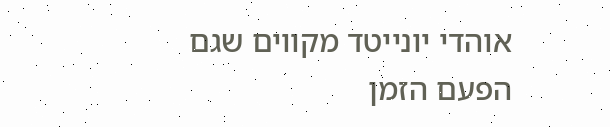אוהדי יונייטד מקווים שגם הפעם הזמן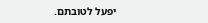יפעל לטובתם.